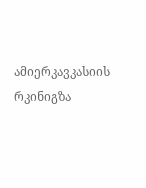ამიერკავკასიის რკინიგზა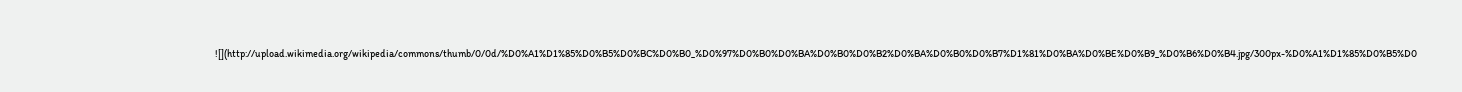![](http://upload.wikimedia.org/wikipedia/commons/thumb/0/0d/%D0%A1%D1%85%D0%B5%D0%BC%D0%B0_%D0%97%D0%B0%D0%BA%D0%B0%D0%B2%D0%BA%D0%B0%D0%B7%D1%81%D0%BA%D0%BE%D0%B9_%D0%B6%D0%B4.jpg/300px-%D0%A1%D1%85%D0%B5%D0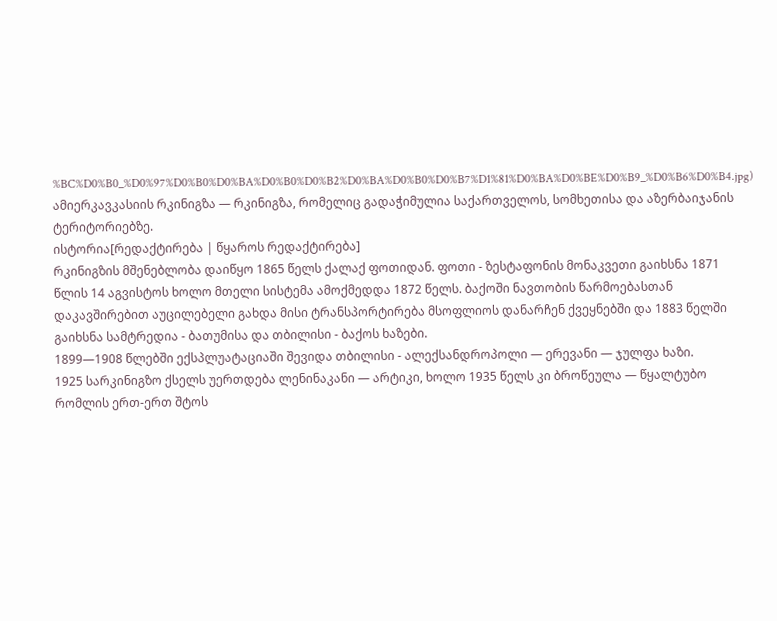%BC%D0%B0_%D0%97%D0%B0%D0%BA%D0%B0%D0%B2%D0%BA%D0%B0%D0%B7%D1%81%D0%BA%D0%BE%D0%B9_%D0%B6%D0%B4.jpg)
ამიერკავკასიის რკინიგზა — რკინიგზა, რომელიც გადაჭიმულია საქართველოს, სომხეთისა და აზერბაიჯანის ტერიტორიებზე.
ისტორია[რედაქტირება | წყაროს რედაქტირება]
რკინიგზის მშენებლობა დაიწყო 1865 წელს ქალაქ ფოთიდან. ფოთი - ზესტაფონის მონაკვეთი გაიხსნა 1871 წლის 14 აგვისტოს ხოლო მთელი სისტემა ამოქმედდა 1872 წელს. ბაქოში ნავთობის წარმოებასთან დაკავშირებით აუცილებელი გახდა მისი ტრანსპორტირება მსოფლიოს დანარჩენ ქვეყნებში და 1883 წელში გაიხსნა სამტრედია - ბათუმისა და თბილისი - ბაქოს ხაზები.
1899—1908 წლებში ექსპლუატაციაში შევიდა თბილისი - ალექსანდროპოლი — ერევანი — ჯულფა ხაზი.
1925 სარკინიგზო ქსელს უერთდება ლენინაკანი — არტიკი, ხოლო 1935 წელს კი ბროწეულა — წყალტუბო რომლის ერთ-ერთ შტოს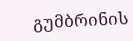გუმბრინის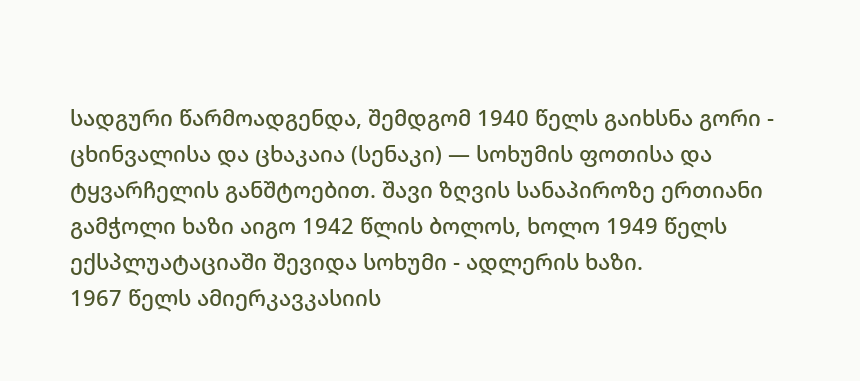სადგური წარმოადგენდა, შემდგომ 1940 წელს გაიხსნა გორი - ცხინვალისა და ცხაკაია (სენაკი) — სოხუმის ფოთისა და ტყვარჩელის განშტოებით. შავი ზღვის სანაპიროზე ერთიანი გამჭოლი ხაზი აიგო 1942 წლის ბოლოს, ხოლო 1949 წელს ექსპლუატაციაში შევიდა სოხუმი - ადლერის ხაზი.
1967 წელს ამიერკავკასიის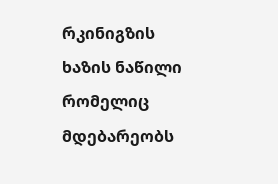რკინიგზის ხაზის ნაწილი რომელიც მდებარეობს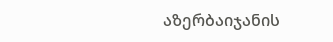აზერბაიჯანის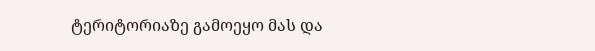ტერიტორიაზე გამოეყო მას და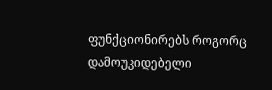ფუნქციონირებს როგორც დამოუკიდებელი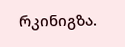რკინიგზა.